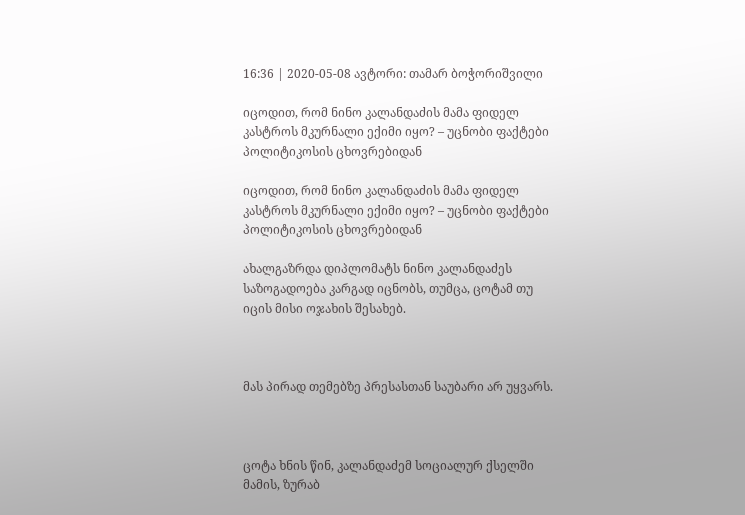16:36 | 2020-05-08 ავტორი: თამარ ბოჭორიშვილი

იცოდით, რომ ნინო კალანდაძის მამა ფიდელ კასტროს მკურნალი ექიმი იყო? – უცნობი ფაქტები პოლიტიკოსის ცხოვრებიდან

იცოდით, რომ ნინო კალანდაძის მამა ფიდელ კასტროს მკურნალი ექიმი იყო? – უცნობი ფაქტები პოლიტიკოსის ცხოვრებიდან

ახალგაზრდა დიპლომატს ნინო კალანდაძეს საზოგადოება კარგად იცნობს, თუმცა, ცოტამ თუ იცის მისი ოჯახის შესახებ.



მას პირად თემებზე პრესასთან საუბარი არ უყვარს.



ცოტა ხნის წინ, კალანდაძემ სოციალურ ქსელში მამის, ზურაბ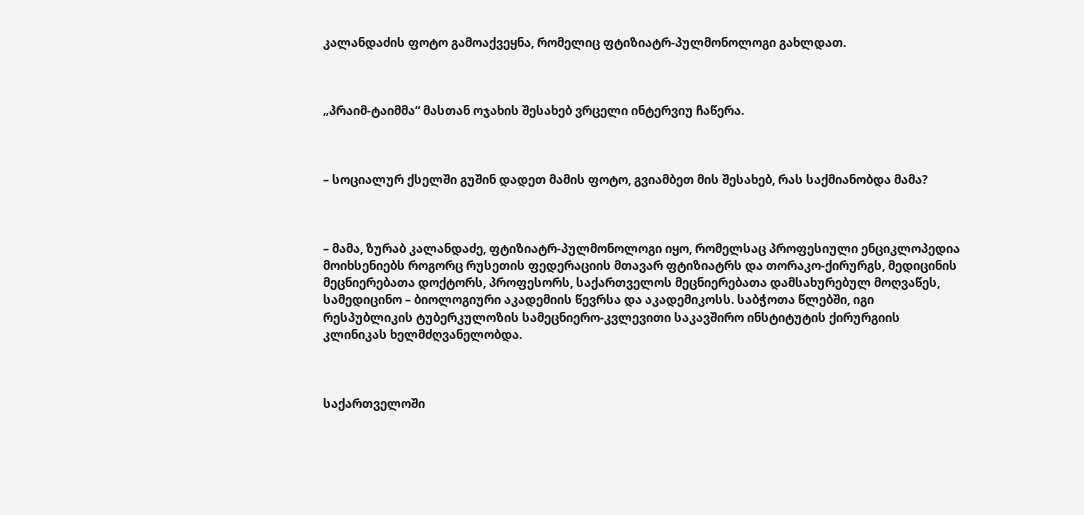კალანდაძის ფოტო გამოაქვეყნა, რომელიც ფტიზიატრ-პულმონოლოგი გახლდათ.



„პრაიმ-ტაიმმა“ მასთან ოჯახის შესახებ ვრცელი ინტერვიუ ჩაწერა.



– სოციალურ ქსელში გუშინ დადეთ მამის ფოტო, გვიამბეთ მის შესახებ, რას საქმიანობდა მამა?



– მამა, ზურაბ კალანდაძე, ფტიზიატრ-პულმონოლოგი იყო, რომელსაც პროფესიული ენციკლოპედია მოიხსენიებს როგორც რუსეთის ფედერაციის მთავარ ფტიზიატრს და თორაკო-ქირურგს, მედიცინის მეცნიერებათა დოქტორს, პროფესორს, საქართველოს მეცნიერებათა დამსახურებულ მოღვაწეს, სამედიცინო – ბიოლოგიური აკადემიის წევრსა და აკადემიკოსს. საბჭოთა წლებში, იგი რესპუბლიკის ტუბერკულოზის სამეცნიერო-კვლევითი საკავშირო ინსტიტუტის ქირურგიის კლინიკას ხელმძღვანელობდა.



საქართველოში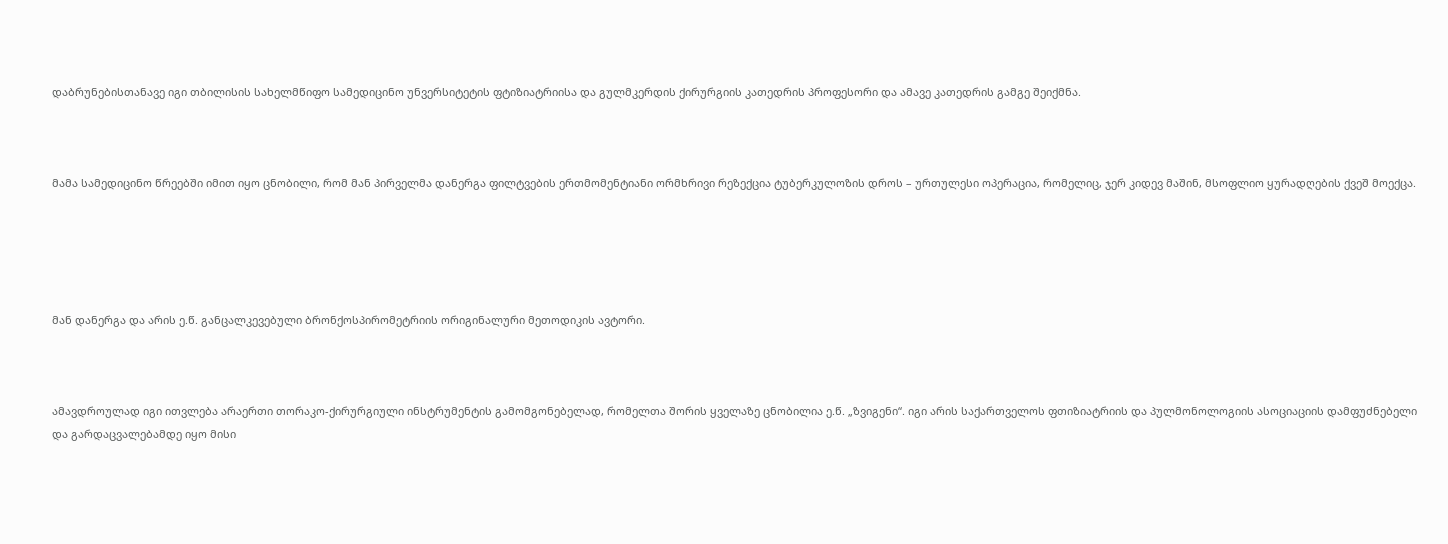დაბრუნებისთანავე იგი თბილისის სახელმწიფო სამედიცინო უნვერსიტეტის ფტიზიატრიისა და გულმკერდის ქირურგიის კათედრის პროფესორი და ამავე კათედრის გამგე შეიქმნა.



მამა სამედიცინო წრეებში იმით იყო ცნობილი, რომ მან პირველმა დანერგა ფილტვების ერთმომენტიანი ორმხრივი რეზექცია ტუბერკულოზის დროს – ურთულესი ოპერაცია, რომელიც, ჯერ კიდევ მაშინ, მსოფლიო ყურადღების ქვეშ მოექცა.





მან დანერგა და არის ე.წ. განცალკევებული ბრონქოსპირომეტრიის ორიგინალური მეთოდიკის ავტორი.



ამავდროულად იგი ითვლება არაერთი თორაკო-ქირურგიული ინსტრუმენტის გამომგონებელად, რომელთა შორის ყველაზე ცნობილია ე.წ. „ზვიგენი“. იგი არის საქართველოს ფთიზიატრიის და პულმონოლოგიის ასოციაციის დამფუძნებელი და გარდაცვალებამდე იყო მისი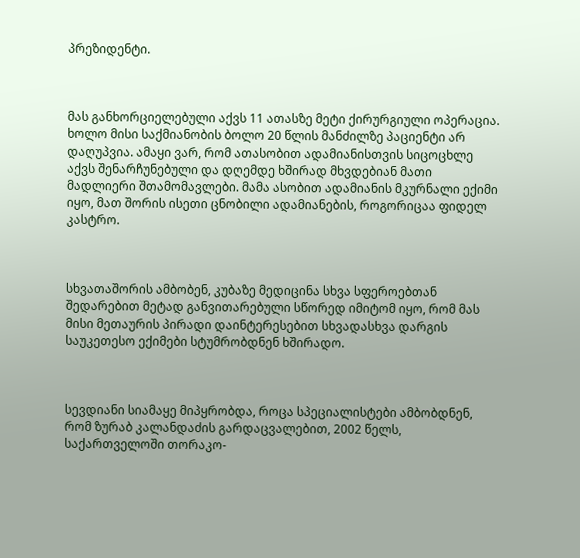პრეზიდენტი.



მას განხორციელებული აქვს 11 ათასზე მეტი ქირურგიული ოპერაცია. ხოლო მისი საქმიანობის ბოლო 20 წლის მანძილზე პაციენტი არ დაღუპვია. ამაყი ვარ, რომ ათასობით ადამიანისთვის სიცოცხლე აქვს შენარჩუნებული და დღემდე ხშირად მხვდებიან მათი მადლიერი შთამომავლები. მამა ასობით ადამიანის მკურნალი ექიმი იყო, მათ შორის ისეთი ცნობილი ადამიანების, როგორიცაა ფიდელ კასტრო.



სხვათაშორის ამბობენ, კუბაზე მედიცინა სხვა სფეროებთან შედარებით მეტად განვითარებული სწორედ იმიტომ იყო, რომ მას მისი მეთაურის პირადი დაინტერესებით სხვადასხვა დარგის საუკეთესო ექიმები სტუმრობდნენ ხშირადო.



სევდიანი სიამაყე მიპყრობდა, როცა სპეციალისტები ამბობდნენ, რომ ზურაბ კალანდაძის გარდაცვალებით, 2002 წელს, საქართველოში თორაკო-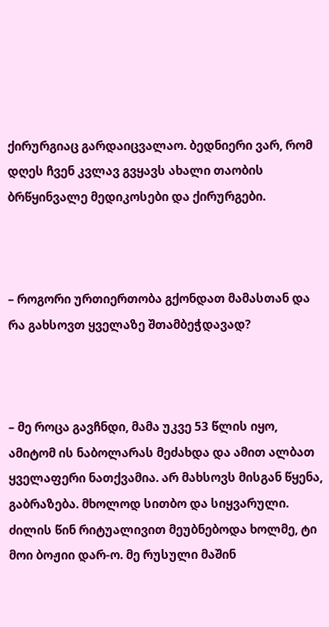ქირურგიაც გარდაიცვალაო. ბედნიერი ვარ, რომ დღეს ჩვენ კვლავ გვყავს ახალი თაობის ბრწყინვალე მედიკოსები და ქირურგები.



– როგორი ურთიერთობა გქონდათ მამასთან და რა გახსოვთ ყველაზე შთამბეჭდავად?



– მე როცა გავჩნდი, მამა უკვე 53 წლის იყო, ამიტომ ის ნაბოლარას მეძახდა და ამით ალბათ ყველაფერი ნათქვამია. არ მახსოვს მისგან წყენა, გაბრაზება. მხოლოდ სითბო და სიყვარული. ძილის წინ რიტუალივით მეუბნებოდა ხოლმე, ტი მოი ბოჟიი დარ-ო. მე რუსული მაშინ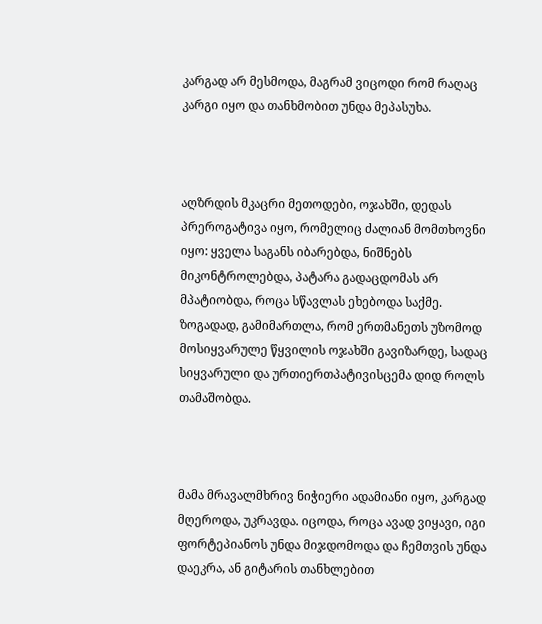კარგად არ მესმოდა, მაგრამ ვიცოდი რომ რაღაც კარგი იყო და თანხმობით უნდა მეპასუხა.



აღზრდის მკაცრი მეთოდები, ოჯახში, დედას პრეროგატივა იყო, რომელიც ძალიან მომთხოვნი იყო: ყველა საგანს იბარებდა, ნიშნებს მიკონტროლებდა, პატარა გადაცდომას არ მპატიობდა, როცა სწავლას ეხებოდა საქმე. ზოგადად, გამიმართლა, რომ ერთმანეთს უზომოდ მოსიყვარულე წყვილის ოჯახში გავიზარდე, სადაც სიყვარული და ურთიერთპატივისცემა დიდ როლს თამაშობდა.



მამა მრავალმხრივ ნიჭიერი ადამიანი იყო, კარგად მღეროდა, უკრავდა. იცოდა, როცა ავად ვიყავი, იგი ფორტეპიანოს უნდა მიჯდომოდა და ჩემთვის უნდა დაეკრა, ან გიტარის თანხლებით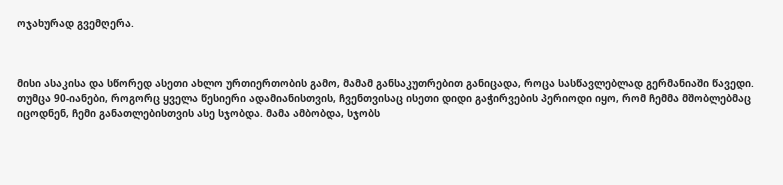ოჯახურად გვემღერა.



მისი ასაკისა და სწორედ ასეთი ახლო ურთიერთობის გამო, მამამ განსაკუთრებით განიცადა, როცა სასწავლებლად გერმანიაში წავედი. თუმცა 90-იანები, როგორც ყველა წესიერი ადამიანისთვის, ჩვენთვისაც ისეთი დიდი გაჭირვების პერიოდი იყო, რომ ჩემმა მშობლებმაც იცოდნენ, ჩემი განათლებისთვის ასე სჯობდა. მამა ამბობდა, სჯობს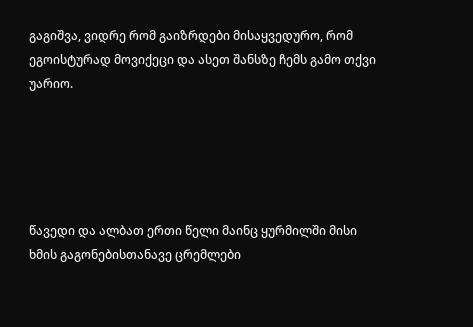გაგიშვა, ვიდრე რომ გაიზრდები მისაყვედურო, რომ ეგოისტურად მოვიქეცი და ასეთ შანსზე ჩემს გამო თქვი უარიო.





წავედი და ალბათ ერთი წელი მაინც ყურმილში მისი ხმის გაგონებისთანავე ცრემლები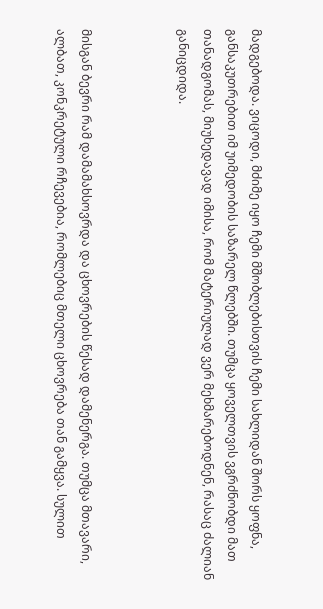მადგებოდა. ვიცოდი, მძიმე იყო ჩემი მშობლებისთვის ჩემი სახლიდან შორს ყოფნა, განსაკუთრებით იმ უიმედობის საზარელ წლებში. თუმცა ყოველთვის ვგრძნობდი მათ თანადგომას, მიუხედავად იმისა, რომ მატერიულად ვერ მეხმარებოდნენ, რასაც ძალიან განიცდიდა.



მისგან ბევრი რამ დამამახსოვრდა და ცხოვრების წესად დამენერგა. თუმცა მთავარი, ალბათ, კონკრეტული რჩევებია, რომლებიც მთელი ცხოვრება თან გამყვა. სულით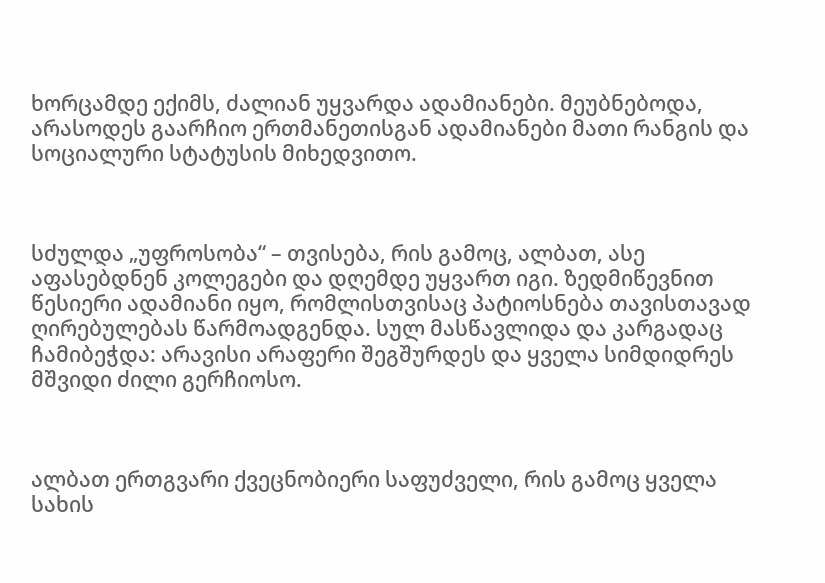ხორცამდე ექიმს, ძალიან უყვარდა ადამიანები. მეუბნებოდა, არასოდეს გაარჩიო ერთმანეთისგან ადამიანები მათი რანგის და სოციალური სტატუსის მიხედვითო.



სძულდა „უფროსობა“ – თვისება, რის გამოც, ალბათ, ასე აფასებდნენ კოლეგები და დღემდე უყვართ იგი. ზედმიწევნით წესიერი ადამიანი იყო, რომლისთვისაც პატიოსნება თავისთავად ღირებულებას წარმოადგენდა. სულ მასწავლიდა და კარგადაც ჩამიბეჭდა: არავისი არაფერი შეგშურდეს და ყველა სიმდიდრეს მშვიდი ძილი გერჩიოსო.



ალბათ ერთგვარი ქვეცნობიერი საფუძველი, რის გამოც ყველა სახის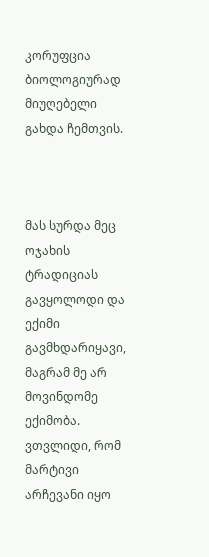კორუფცია ბიოლოგიურად მიუღებელი გახდა ჩემთვის.



მას სურდა მეც ოჯახის ტრადიციას გავყოლოდი და ექიმი გავმხდარიყავი, მაგრამ მე არ მოვინდომე ექიმობა. ვთვლიდი, რომ მარტივი არჩევანი იყო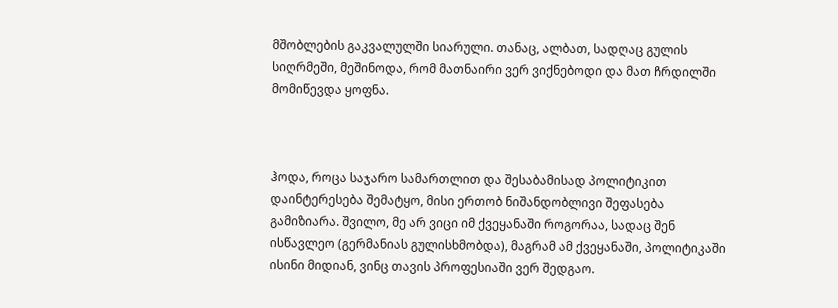მშობლების გაკვალულში სიარული. თანაც, ალბათ, სადღაც გულის სიღრმეში, მეშინოდა, რომ მათნაირი ვერ ვიქნებოდი და მათ ჩრდილში მომიწევდა ყოფნა.



ჰოდა, როცა საჯარო სამართლით და შესაბამისად პოლიტიკით დაინტერესება შემატყო, მისი ერთობ ნიშანდობლივი შეფასება გამიზიარა. შვილო, მე არ ვიცი იმ ქვეყანაში როგორაა, სადაც შენ ისწავლეო (გერმანიას გულისხმობდა), მაგრამ ამ ქვეყანაში, პოლიტიკაში ისინი მიდიან, ვინც თავის პროფესიაში ვერ შედგაო.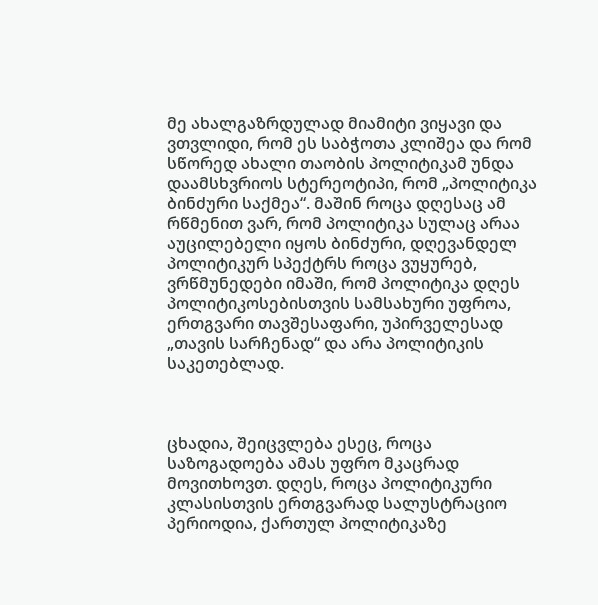მე ახალგაზრდულად მიამიტი ვიყავი და ვთვლიდი, რომ ეს საბჭოთა კლიშეა და რომ სწორედ ახალი თაობის პოლიტიკამ უნდა დაამსხვრიოს სტერეოტიპი, რომ „პოლიტიკა ბინძური საქმეა“. მაშინ როცა დღესაც ამ რწმენით ვარ, რომ პოლიტიკა სულაც არაა აუცილებელი იყოს ბინძური, დღევანდელ პოლიტიკურ სპექტრს როცა ვუყურებ, ვრწმუნედები იმაში, რომ პოლიტიკა დღეს პოლიტიკოსებისთვის სამსახური უფროა, ერთგვარი თავშესაფარი, უპირველესად „თავის სარჩენად“ და არა პოლიტიკის საკეთებლად.



ცხადია, შეიცვლება ესეც, როცა საზოგადოება ამას უფრო მკაცრად მოვითხოვთ. დღეს, როცა პოლიტიკური კლასისთვის ერთგვარად სალუსტრაციო პერიოდია, ქართულ პოლიტიკაზე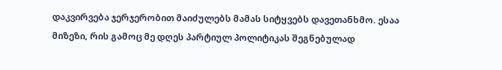დაკვირვება ჯერჯერობით მაიძულებს მამას სიტყვებს დავეთანხმო. ესაა მიზეზი, რის გამოც მე დღეს პარტიულ პოლიტიკას შეგნებულად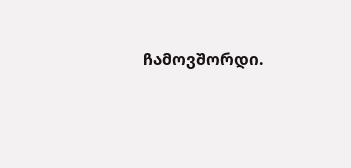ჩამოვშორდი.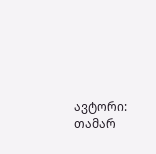ავტორი: თამარ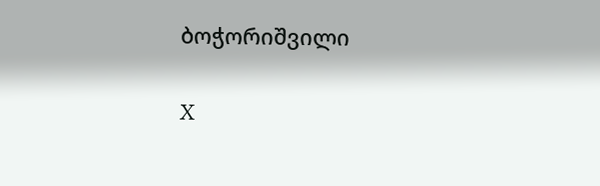ბოჭორიშვილი

X